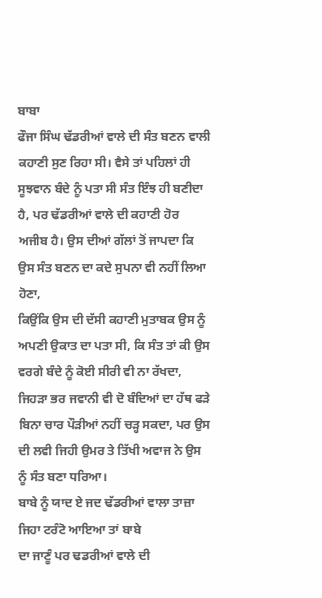ਬਾਬਾ
ਫੌਜਾ ਸਿੰਘ ਢੱਡਰੀਆਂ ਵਾਲੇ ਦੀ ਸੰਤ ਬਣਨ ਵਾਲੀ ਕਹਾਣੀ ਸੁਣ ਰਿਹਾ ਸੀ। ਵੈਸੇ ਤਾਂ ਪਹਿਲਾਂ ਹੀ
ਸੂਝਵਾਨ ਬੰਦੇ ਨੂੰ ਪਤਾ ਸੀ ਸੰਤ ਇੰਝ ਹੀ ਬਣੀਦਾ ਹੈ, ਪਰ ਢੱਡਰੀਆਂ ਵਾਲੇ ਦੀ ਕਹਾਣੀ ਹੋਰ
ਅਜੀਬ ਹੈ। ਉਸ ਦੀਆਂ ਗੱਲਾਂ ਤੋਂ ਜਾਪਦਾ ਕਿ ਉਸ ਸੰਤ ਬਣਨ ਦਾ ਕਦੇ ਸੁਪਨਾ ਵੀ ਨਹੀਂ ਲਿਆ ਹੋਣਾ,
ਕਿਉਂਕਿ ਉਸ ਦੀ ਦੱਸੀ ਕਹਾਣੀ ਮੁਤਾਬਕ ਉਸ ਨੂੰ ਅਪਣੀ ਉਕਾਤ ਦਾ ਪਤਾ ਸੀ, ਕਿ ਸੰਤ ਤਾਂ ਕੀ ਉਸ
ਵਰਗੇ ਬੰਦੇ ਨੂੰ ਕੋਈ ਸੀਰੀ ਵੀ ਨਾ ਰੱਖਦਾ, ਜਿਹੜਾ ਭਰ ਜਵਾਨੀ ਵੀ ਦੋ ਬੰਦਿਆਂ ਦਾ ਹੱਥ ਫੜੇ
ਬਿਨਾ ਚਾਰ ਪੌੜੀਆਂ ਨਹੀਂ ਚੜ੍ਹ ਸਕਦਾ, ਪਰ ਉਸ ਦੀ ਲਵੀ ਜਿਹੀ ਉਮਰ ਤੇ ਤਿੱਖੀ ਅਵਾਜ ਨੇ ਉਸ
ਨੂੰ ਸੰਤ ਬਣਾ ਧਰਿਆ।
ਬਾਬੇ ਨੂੰ ਯਾਦ ਏ ਜਦ ਢੱਡਰੀਆਂ ਵਾਲਾ ਤਾਜ਼ਾ ਜਿਹਾ ਟਰੰਟੋ ਆਇਆ ਤਾਂ ਬਾਬੇ
ਦਾ ਜਾਣੂੰ ਪਰ ਢਡਰੀਆਂ ਵਾਲੇ ਦੀ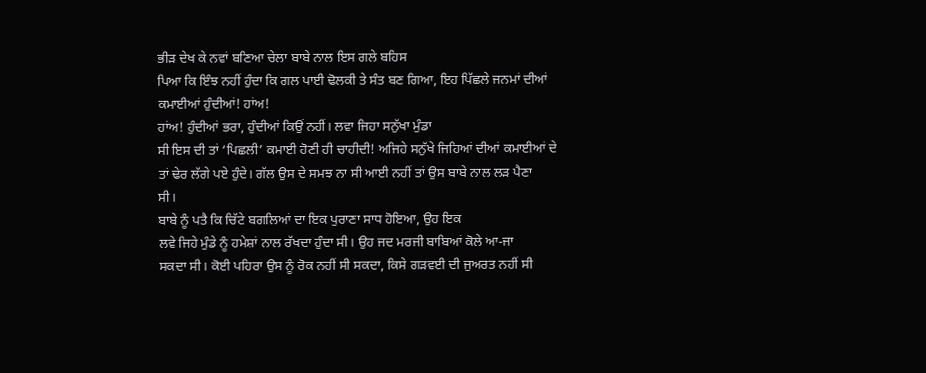ਭੀੜ ਦੇਖ ਕੇ ਨਵਾਂ ਬਣਿਆ ਚੇਲਾ ਬਾਬੇ ਨਾਲ ਇਸ ਗਲੇ ਬਹਿਸ
ਪਿਆ ਕਿ ਇੰਝ ਨਹੀਂ ਹੁੰਦਾ ਕਿ ਗਲ ਪਾਈ ਢੋਲਕੀ ਤੇ ਸੰਤ ਬਣ ਗਿਆ, ਇਹ ਪਿੱਛਲੇ ਜਨਮਾਂ ਦੀਆਂ
ਕਮਾਈਆਂ ਹੁੰਦੀਆਂ! ਹਾਂਅ!
ਹਾਂਅ! ਹੁੰਦੀਆਂ ਭਰਾ, ਹੁੰਦੀਆਂ ਕਿਉਂ ਨਹੀਂ। ਲਵਾ ਜਿਹਾ ਸਨੁੱਖਾ ਮੁੰਡਾ
ਸੀ ਇਸ ਦੀ ਤਾਂ ‘ਪਿਛਲੀ’ ਕਮਾਈ ਹੋਣੀ ਹੀ ਚਾਹੀਦੀ! ਅਜਿਹੇ ਸਨੁੱਖੇ ਜਿਹਿਆਂ ਦੀਆਂ ਕਮਾਈਆਂ ਦੇ
ਤਾਂ ਢੇਰ ਲੱਗੇ ਪਏ ਹੁੰਦੇ। ਗੱਲ ਉਸ ਦੇ ਸਮਝ ਨਾ ਸੀ ਆਈ ਨਹੀਂ ਤਾਂ ਉਸ ਬਾਬੇ ਨਾਲ ਲੜ ਪੈਣਾ
ਸੀ।
ਬਾਬੇ ਨੂੰ ਪਤੈ ਕਿ ਚਿੱਟੇ ਬਗਲਿਆਂ ਦਾ ਇਕ ਪੁਰਾਣਾ ਸਾਧ ਹੋਇਆ, ਉਹ ਇਕ
ਲਵੇ ਜਿਹੇ ਮੁੰਡੇ ਨੂੰ ਹਮੇਸ਼ਾਂ ਨਾਲ ਰੱਖਦਾ ਹੁੰਦਾ ਸੀ। ਉਹ ਜਦ ਮਰਜੀ ਬਾਬਿਆਂ ਕੋਲੇ ਆ-ਜਾ
ਸਕਦਾ ਸੀ। ਕੋਈ ਪਹਿਰਾ ਉਸ ਨੂੰ ਰੋਕ ਨਹੀਂ ਸੀ ਸਕਦਾ, ਕਿਸੇ ਗੜਵਈ ਦੀ ਜੁਅਰਤ ਨਹੀਂ ਸੀ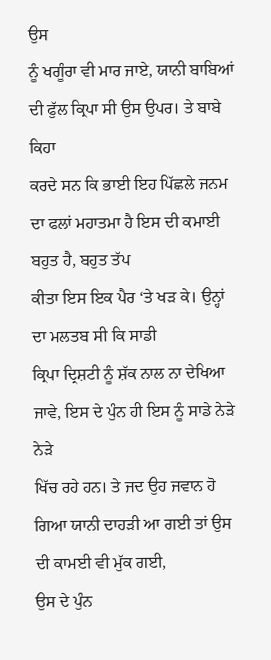ਉਸ
ਨੂੰ ਖਗੂੰਰਾ ਵੀ ਮਾਰ ਜਾਏ, ਯਾਨੀ ਬਾਬਿਆਂ ਦੀ ਫੁੱਲ ਕ੍ਰਿਪਾ ਸੀ ਉਸ ਉਪਰ। ਤੇ ਬਾਬੇ ਕਿਹਾ
ਕਰਦੇ ਸਨ ਕਿ ਭਾਈ ਇਹ ਪਿੱਛਲੇ ਜਨਮ ਦਾ ਫਲਾਂ ਮਹਾਤਮਾ ਹੈ ਇਸ ਦੀ ਕਮਾਈ ਬਹੁਤ ਹੈ, ਬਹੁਤ ਤੱਪ
ਕੀਤਾ ਇਸ ਇਕ ਪੈਰ ‘ਤੇ ਖੜ ਕੇ। ਉਨ੍ਹਾਂ ਦਾ ਮਲਤਬ ਸੀ ਕਿ ਸਾਡੀ
ਕ੍ਰਿਪਾ ਦ੍ਰਿਸ਼ਟੀ ਨੂੰ ਸ਼ੱਕ ਨਾਲ ਨਾ ਦੇਖਿਆ ਜਾਵੇ, ਇਸ ਦੇ ਪੁੰਨ ਹੀ ਇਸ ਨੂੰ ਸਾਡੇ ਨੇੜੇ ਨੇੜੇ
ਖਿੱਚ ਰਹੇ ਹਨ। ਤੇ ਜਦ ਉਹ ਜਵਾਨ ਹੋ ਗਿਆ ਯਾਨੀ ਦਾਹੜੀ ਆ ਗਈ ਤਾਂ ਉਸ ਦੀ ਕਾਮਈ ਵੀ ਮੁੱਕ ਗਈ,
ਉਸ ਦੇ ਪੁੰਨ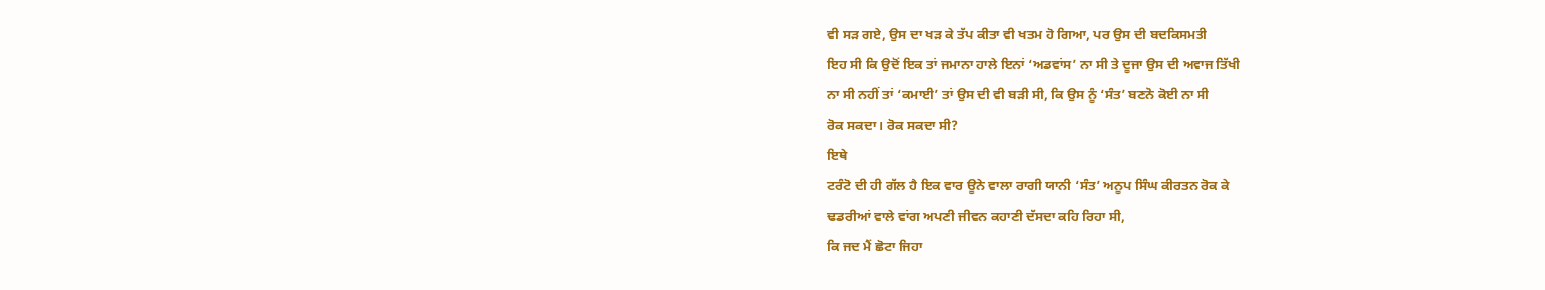ਵੀ ਸੜ ਗਏ, ਉਸ ਦਾ ਖੜ ਕੇ ਤੱਪ ਕੀਤਾ ਵੀ ਖਤਮ ਹੋ ਗਿਆ, ਪਰ ਉਸ ਦੀ ਬਦਕਿਸਮਤੀ
ਇਹ ਸੀ ਕਿ ਉਦੋਂ ਇਕ ਤਾਂ ਜਮਾਨਾ ਹਾਲੇ ਇਨਾਂ ‘ਅਡਵਾਂਸ’ ਨਾ ਸੀ ਤੇ ਦੂਜਾ ਉਸ ਦੀ ਅਵਾਜ ਤਿੱਖੀ
ਨਾ ਸੀ ਨਹੀਂ ਤਾਂ ‘ਕਮਾਈ’ ਤਾਂ ਉਸ ਦੀ ਵੀ ਬੜੀ ਸੀ, ਕਿ ਉਸ ਨੂੰ ‘ਸੰਤ’ ਬਣਨੋ ਕੋਈ ਨਾ ਸੀ
ਰੋਕ ਸਕਦਾ। ਰੋਕ ਸਕਦਾ ਸੀ?
ਇਥੇ
ਟਰੰਟੋ ਦੀ ਹੀ ਗੱਲ ਹੈ ਇਕ ਵਾਰ ਊਨੇ ਵਾਲਾ ਰਾਗੀ ਯਾਨੀ ‘ਸੰਤ’ ਅਨੂਪ ਸਿੰਘ ਕੀਰਤਨ ਰੋਕ ਕੇ
ਢਡਰੀਆਂ ਵਾਲੇ ਵਾਂਗ ਅਪਣੀ ਜੀਵਨ ਕਹਾਣੀ ਦੱਸਦਾ ਕਹਿ ਰਿਹਾ ਸੀ,
ਕਿ ਜਦ ਮੈਂ ਛੋਟਾ ਜਿਹਾ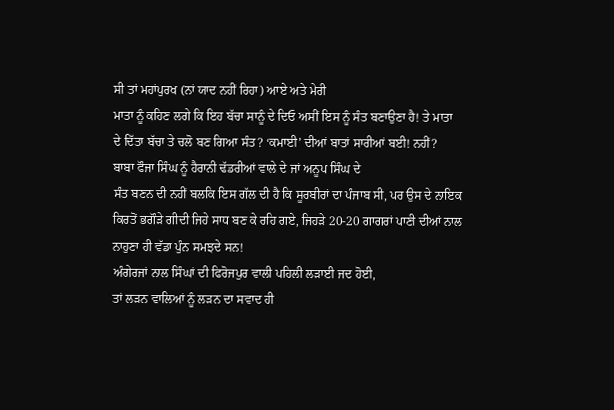ਸੀ ਤਾਂ ਮਹਾਂਪੁਰਖ (ਨਾਂ ਯਾਦ ਨਹੀਂ ਰਿਹਾ) ਆਏ ਅਤੇ ਮੇਰੀ
ਮਾਤਾ ਨੂੰ ਕਹਿਣ ਲਗੇ ਕਿ ਇਹ ਬੱਚਾ ਸਾਨੂੰ ਦੇ ਦਿਓ ਅਸੀਂ ਇਸ ਨੂੰ ਸੰਤ ਬਣਾਉਣਾ ਹੈ! ਤੇ ਮਾਤਾ
ਦੇ ਦਿੱਤਾ ਬੱਚਾ ਤੇ ਚਲੋ ਬਣ ਗਿਆ ਸੰਤ? ‘ਕਮਾਈ’ ਦੀਆਂ ਬਾਤਾਂ ਸਾਰੀਆਂ ਬਈ! ਨਹੀਂ?
ਬਾਬਾ ਫੌਜਾ ਸਿੰਘ ਨੂੰ ਹੈਰਾਨੀ ਢੱਡਰੀਆਂ ਵਾਲੇ ਦੇ ਜਾਂ ਅਨੂਪ ਸਿੰਘ ਦੇ
ਸੰਤ ਬਣਨ ਦੀ ਨਹੀਂ ਬਲਕਿ ਇਸ ਗੱਲ ਦੀ ਹੈ ਕਿ ਸੂਰਬੀਰਾਂ ਦਾ ਪੰਜਾਬ ਸੀ, ਪਰ ਉਸ ਦੇ ਨਾਇਕ
ਕਿਰਤੋਂ ਭਗੌੜੇ ਗੀਦੀ ਜਿਹੇ ਸਾਧ ਬਣ ਕੇ ਰਹਿ ਗਏ, ਜਿਹੜੇ 20-20 ਗਾਗਰਾਂ ਪਾਣੀ ਦੀਆਂ ਨਾਲ
ਨਾਹੁਣਾ ਹੀ ਵੱਡਾ ਪੁੰਨ ਸਮਝਦੇ ਸਨ!
ਅੰਗੇਰਜਾਂ ਨਾਲ ਸਿੰਘਾਂ ਦੀ ਫਿਰੋਜਪੁਰ ਵਾਲੀ ਪਹਿਲੀ ਲੜਾਈ ਜਦ ਹੋਈ,
ਤਾਂ ਲੜਨ ਵਾਲਿਆਂ ਨੂੰ ਲੜਨ ਦਾ ਸਵਾਦ ਹੀ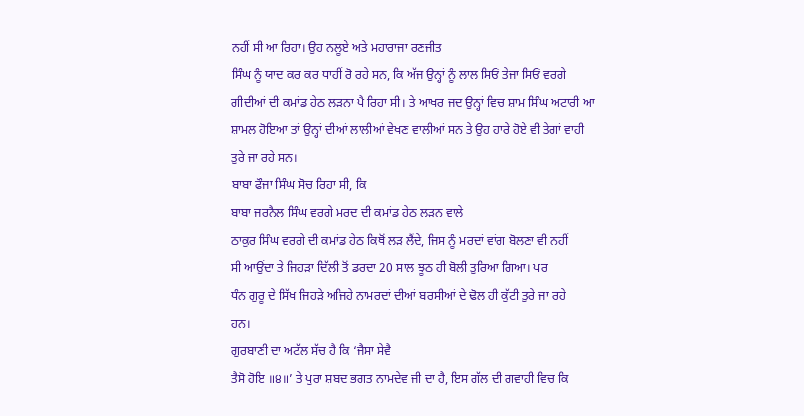ਨਹੀਂ ਸੀ ਆ ਰਿਹਾ। ਉਹ ਨਲੂਏ ਅਤੇ ਮਹਾਰਾਜਾ ਰਣਜੀਤ
ਸਿੰਘ ਨੂੰ ਯਾਦ ਕਰ ਕਰ ਧਾਹੀਂ ਰੋ ਰਹੇ ਸਨ, ਕਿ ਅੱਜ ਉਨ੍ਹਾਂ ਨੂੰ ਲਾਲ ਸਿਓਂ ਤੇਜਾ ਸਿਓਂ ਵਰਗੇ
ਗੀਦੀਆਂ ਦੀ ਕਮਾਂਡ ਹੇਠ ਲੜਨਾ ਪੈ ਰਿਹਾ ਸੀ। ਤੇ ਆਖਰ ਜਦ ਉਨ੍ਹਾਂ ਵਿਚ ਸ਼ਾਮ ਸਿੰਘ ਅਟਾਰੀ ਆ
ਸ਼ਾਮਲ ਹੋਇਆ ਤਾਂ ਉਨ੍ਹਾਂ ਦੀਆਂ ਲਾਲੀਆਂ ਵੇਖਣ ਵਾਲੀਆਂ ਸਨ ਤੇ ਉਹ ਹਾਰੇ ਹੋਏ ਵੀ ਤੇਗਾਂ ਵਾਹੀ
ਤੁਰੇ ਜਾ ਰਹੇ ਸਨ।
ਬਾਬਾ ਫੌਜਾ ਸਿੰਘ ਸੋਚ ਰਿਹਾ ਸੀ, ਕਿ
ਬਾਬਾ ਜਰਨੈਲ ਸਿੰਘ ਵਰਗੇ ਮਰਦ ਦੀ ਕਮਾਂਡ ਹੇਠ ਲੜਨ ਵਾਲੇ
ਠਾਕੁਰ ਸਿੰਘ ਵਰਗੇ ਦੀ ਕਮਾਂਡ ਹੇਠ ਕਿਥੋਂ ਲੜ ਲੈਂਦੇ, ਜਿਸ ਨੂੰ ਮਰਦਾਂ ਵਾਂਗ ਬੋਲਣਾ ਵੀ ਨਹੀਂ
ਸੀ ਆਉਂਦਾ ਤੇ ਜਿਹੜਾ ਦਿੱਲੀ ਤੋਂ ਡਰਦਾ 20 ਸਾਲ ਝੂਠ ਹੀ ਬੋਲੀ ਤੁਰਿਆ ਗਿਆ। ਪਰ
ਧੰਨ ਗੁਰੂ ਦੇ ਸਿੱਖ ਜਿਹੜੇ ਅਜਿਹੇ ਨਾਮਰਦਾਂ ਦੀਆਂ ਬਰਸੀਆਂ ਦੇ ਢੋਲ ਹੀ ਕੁੱਟੀ ਤੁਰੇ ਜਾ ਰਹੇ
ਹਨ।
ਗੁਰਬਾਣੀ ਦਾ ਅਟੱਲ ਸੱਚ ਹੈ ਕਿ ‘ਜੈਸਾ ਸੇਵੈ
ਤੈਸੋ ਹੋਇ ॥੪॥’ ਤੇ ਪੁਰਾ ਸ਼ਬਦ ਭਗਤ ਨਾਮਦੇਵ ਜੀ ਦਾ ਹੈ, ਇਸ ਗੱਲ ਦੀ ਗਵਾਹੀ ਵਿਚ ਕਿ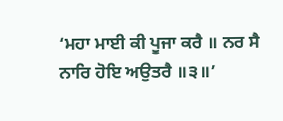‘ਮਹਾ ਮਾਈ ਕੀ ਪੂਜਾ ਕਰੈ ॥ ਨਰ ਸੈ ਨਾਰਿ ਹੋਇ ਅਉਤਰੈ ॥੩॥’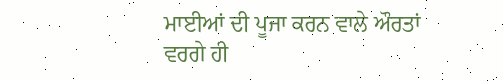ਮਾਈਆਂ ਦੀ ਪੂਜਾ ਕਰਨ ਵਾਲੇ ਔਰਤਾਂ ਵਰਗੇ ਹੀ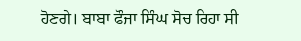ਹੋਣਗੇ। ਬਾਬਾ ਫੌਜਾ ਸਿੰਘ ਸੋਚ ਰਿਹਾ ਸੀ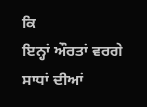ਕਿ
ਇਨ੍ਹਾਂ ਔਰਤਾਂ ਵਰਗੇ ਸਾਧਾਂ ਦੀਆਂ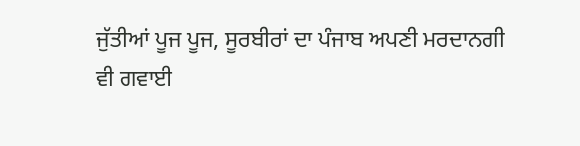ਜੁੱਤੀਆਂ ਪੂਜ ਪੂਜ, ਸੂਰਬੀਰਾਂ ਦਾ ਪੰਜਾਬ ਅਪਣੀ ਮਰਦਾਨਗੀ
ਵੀ ਗਵਾਈ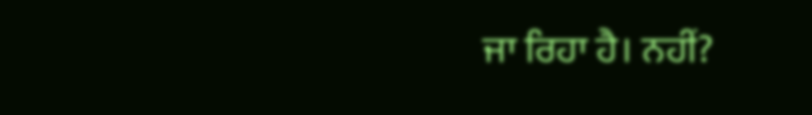ਜਾ ਰਿਹਾ ਹੈ। ਨਹੀਂ?